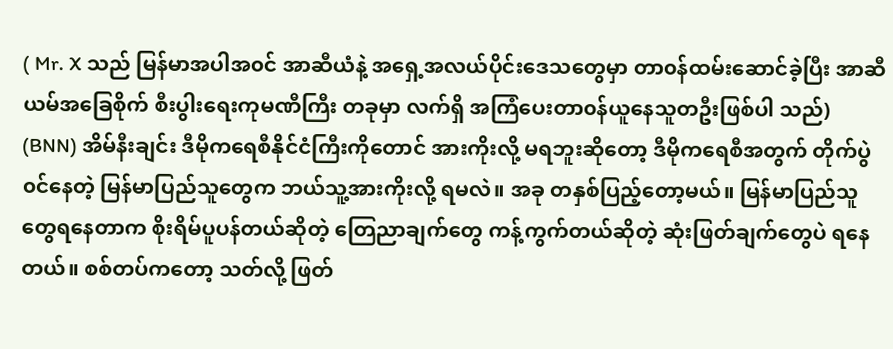( Mr. X သည် မြန်မာအပါအ၀င် အာဆီယံနဲ့ အရှေ့အလယ်ပိုင်းဒေသတွေမှာ တာ၀န်ထမ်းဆောင်ခဲ့ပြီး အာဆီယမ်အခြေစိုက် စီးပွါးရေးကုမဏီကြီး တခုမှာ လက်ရှိ အကြံပေးတာ၀န်ယူနေသူတဦးဖြစ်ပါ သည်)
(BNN) အိမ်နီးချင်း ဒီမိုကရေစီနိုင်ငံကြီးကိုတောင် အားကိုးလို့ မရဘူးဆိုတော့ ဒီမိုကရေစီအတွက် တိုက်ပွဲ၀င်နေတဲ့ မြန်မာပြည်သူတွေက ဘယ်သူ့အားကိုးလို့ ရမလဲ။ အခု တနှစ်ပြည့်တော့မယ်။ မြန်မာပြည်သူတွေရနေတာက စိုးရိမ်ပူပန်တယ်ဆိုတဲ့ တြေညာချက်တွေ ကန့်ကွက်တယ်ဆိုတဲ့ ဆုံးဖြတ်ချက်တွေပဲ ရနေတယ်။ စစ်တပ်ကတော့ သတ်လို့ ဖြတ်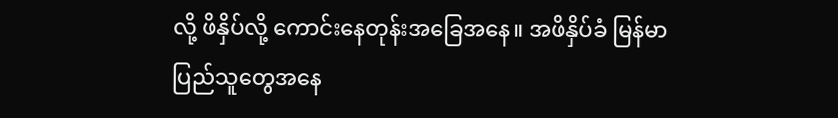လို့ ဖိနှိပ်လို့ ကောင်းနေတုန်းအခြေအနေ။ အဖိနှိပ်ခံ မြန်မာပြည်သူတွေအနေ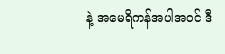နဲ့ အမေရိကန်အပါအ၀င် ဒီ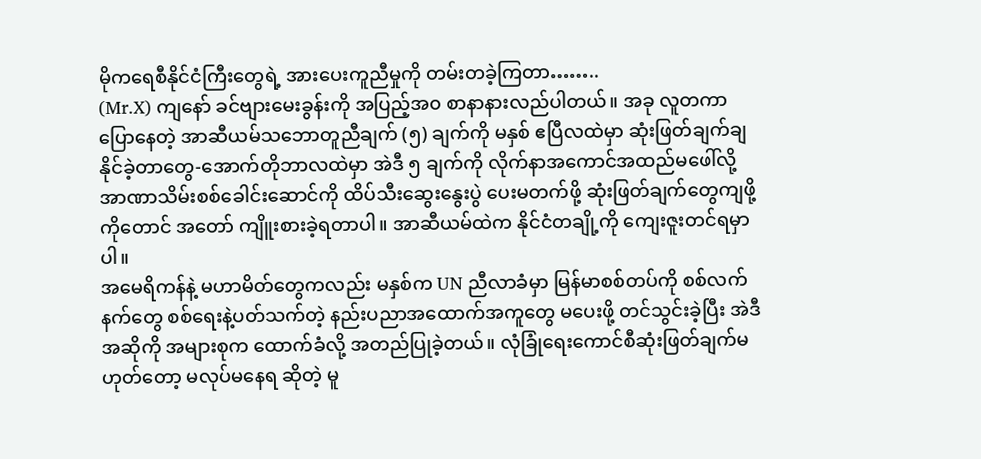မိုကရေစီနိုင်ငံကြီးတွေရဲ့ အားပေးကူညီမှုကို တမ်းတခဲ့ကြတာ……..
(Mr.X) ကျနော် ခင်ဗျားမေးခွန်းကို အပြည့်အ၀ စာနာနားလည်ပါတယ်။ အခု လူတကာပြောနေတဲ့ အာဆီယမ်သဘောတူညီချက် (၅) ချက်ကို မနှစ် ဧပြီလထဲမှာ ဆုံးဖြတ်ချက်ချနိုင်ခဲ့တာတွေ-အောက်တိုဘာလထဲမှာ အဲဒီ ၅ ချက်ကို လိုက်နာအကောင်အထည်မဖေါ်လို့ အာဏာသိမ်းစစ်ခေါင်းဆောင်ကို ထိပ်သီးဆွေးနွေးပွဲ ပေးမတက်ဖို့ ဆုံးဖြတ်ချက်တွေကျဖို့ကိုတောင် အတော် ကျိူးစားခဲ့ရတာပါ။ အာဆီယမ်ထဲက နိုင်ငံတချို့ကို ကျေးဇူးတင်ရမှာပါ။
အမေရိကန်နဲ့ မဟာမိတ်တွေကလည်း မနှစ်က UN ညီလာခံမှာ မြန်မာစစ်တပ်ကို စစ်လက်နက်တွေ စစ်ရေးနဲ့ပတ်သက်တဲ့ နည်းပညာအထောက်အကူတွေ မပေးဖို့ တင်သွင်းခဲ့ပြီး အဲဒီအဆိုကို အများစုက ထောက်ခံလို့ အတည်ပြုခဲ့တယ်။ လုံခြုံရေးကောင်စီဆုံးဖြတ်ချက်မဟုတ်တော့ မလုပ်မနေရ ဆိုတဲ့ မူ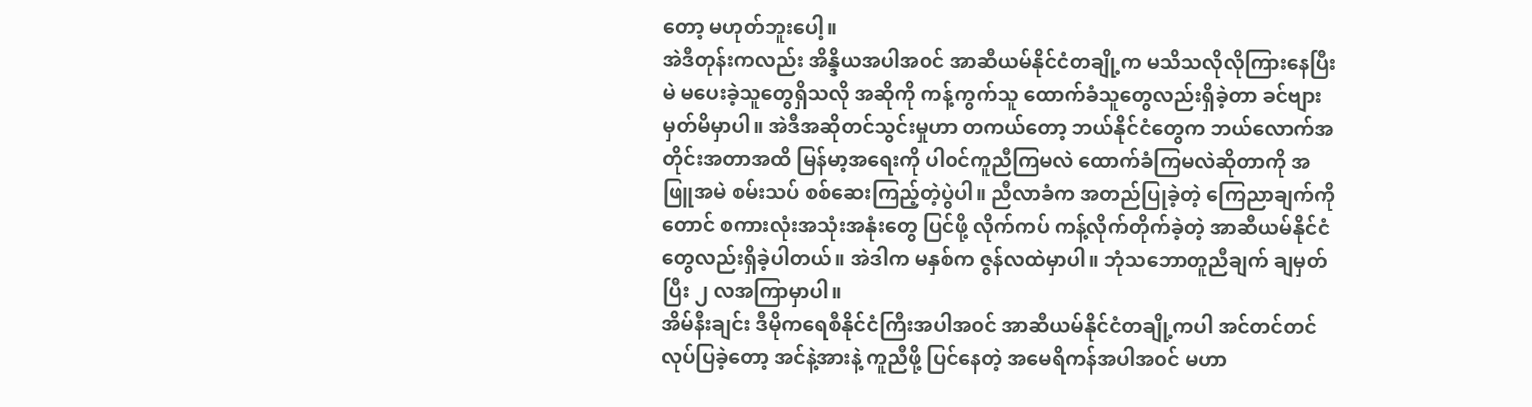တော့ မဟုတ်ဘူးပေါ့။
အဲဒီတုန်းကလည်း အိန္ဒိယအပါအ၀င် အာဆီယမ်နိုင်ငံတချို့က မသိသလိုလိုကြားနေပြီး မဲ မပေးခဲ့သူတွေရှိသလို အဆိုကို ကန့်ကွက်သူ ထောက်ခံသူတွေလည်းရှိခဲ့တာ ခင်ဗျားမှတ်မိမှာပါ။ အဲဒီအဆိုတင်သွင်းမှုဟာ တကယ်တော့ ဘယ်နိုင်ငံတွေက ဘယ်လောက်အတိုင်းအတာအထိ မြန်မာ့အရေးကို ပါ၀င်ကူညီကြမလဲ ထောက်ခံကြမလဲဆိုတာကို အဖြူအမဲ စမ်းသပ် စစ်ဆေးကြည့်တဲ့ပွဲပါ။ ညီလာခံက အတည်ပြုခဲ့တဲ့ ကြေညာချက်ကိုတောင် စကားလုံးအသုံးအနုံးတွေ ပြင်ဖို့ လိုက်ကပ် ကန့်လိုက်တိုက်ခဲ့တဲ့ အာဆီယမ်နိုင်ငံတွေလည်းရှိခဲ့ပါတယ်။ အဲဒါက မနှစ်က ဇွန်လထဲမှာပါ။ ဘုံသဘောတူညီချက် ချမှတ်ပြီး ၂ လအကြာမှာပါ။
အိမ်နီးချင်း ဒီမိုကရေစီနိုင်ငံကြီးအပါအ၀င် အာဆီယမ်နိုင်ငံတချို့ကပါ အင်တင်တင်လုပ်ပြခဲ့တော့ အင်နဲ့အားနဲ့ ကူညီဖို့ ပြင်နေတဲ့ အမေရိကန်အပါအ၀င် မဟာ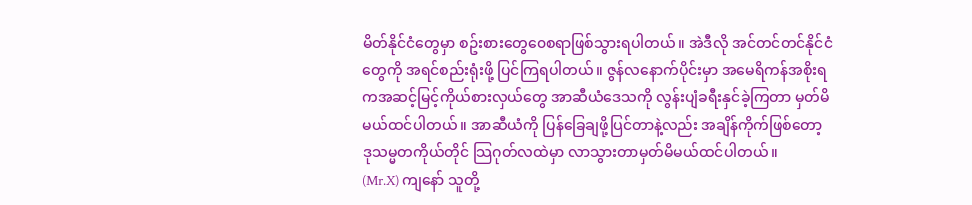မိတ်နိုင်ငံတွေမှာ စဥ်းစားတွေ၀ေစရာဖြစ်သွားရပါတယ်။ အဲဒီလို အင်တင်တင်နိုင်ငံတွေကို အရင်စည်းရုံးဖို့ ပြင်ကြရပါတယ်။ ဇွန်လနောက်ပိုင်းမှာ အမေရိကန်အစိုးရကအဆင့်မြင့်ကိုယ်စားလှယ်တွေ အာဆီယံဒေသကို လွန်းပျံခရီးနှင်ခဲ့ကြတာ မှတ်မိမယ်ထင်ပါတယ်။ အာဆီယံကို ပြန်ခြေချဖို့ပြင်တာနဲ့လည်း အချိန်ကိုက်ဖြစ်တော့ ဒုသမ္မတကိုယ်တိုင် သြဂုတ်လထဲမှာ လာသွားတာမှတ်မိမယ်ထင်ပါတယ်။
(Mr.X) ကျနော် သူတို့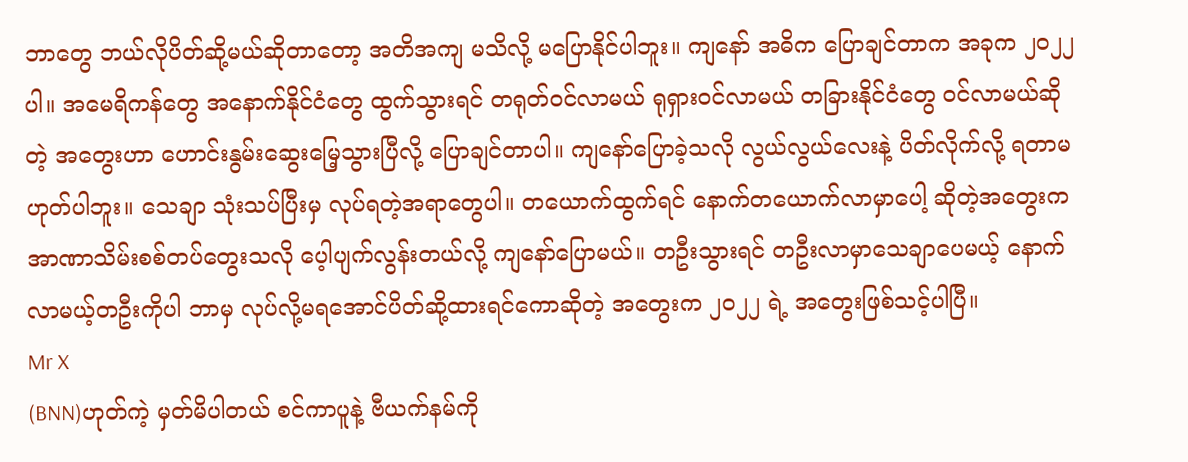ဘာတွေ ဘယ်လိုပိတ်ဆို့မယ်ဆိုတာတော့ အတိအကျ မသိလို့ မပြောနိုင်ပါဘူး။ ကျနော် အဓိက ပြောချင်တာက အခုက ၂၀၂၂ ပါ။ အမေရိကန်တွေ အနောက်နိုင်ငံတွေ ထွက်သွားရင် တရုတ်၀င်လာမယ် ရုရှား၀င်လာမယ် တခြားနိုင်ငံတွေ ၀င်လာမယ်ဆိုတဲ့ အတွေးဟာ ဟောင်းနွမ်းဆွေးမြေ့သွားပြီလို့ ပြောချင်တာပါ။ ကျနော်ပြောခဲ့သလို လွယ်လွယ်လေးနဲ့ ပိတ်လိုက်လို့ ရတာမဟုတ်ပါဘူး။ သေချာ သုံးသပ်ပြီးမှ လုပ်ရတဲ့အရာတွေပါ။ တယောက်ထွက်ရင် နောက်တယောက်လာမှာပေါ့ ဆိုတဲ့အတွေးက အာဏာသိမ်းစစ်တပ်တွေးသလို ပေ့ါပျက်လွန်းတယ်လို့ ကျနော်ပြောမယ်။ တဦးသွားရင် တဦးလာမှာသေချာပေမယ့် နောက်လာမယ့်တဦးကိုပါ ဘာမှ လုပ်လို့မရအောင်ပိတ်ဆို့ထားရင်ကောဆိုတဲ့ အတွေးက ၂၀၂၂ ရဲ့ အတွေးဖြစ်သင့်ပါပြီ။
Mr X
(BNN)ဟုတ်ကဲ့ မှတ်မိပါတယ် စင်ကာပူနဲ့ ဗီယက်နမ်ကို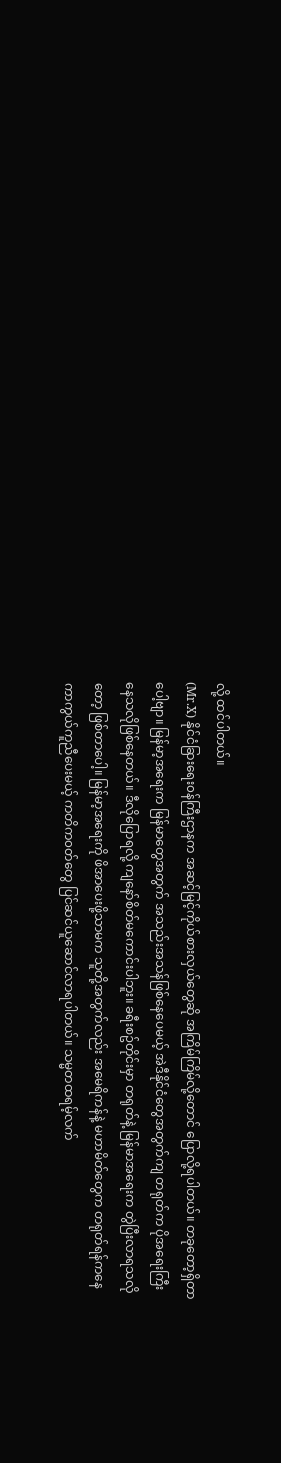လို့ ထင်ပါတယ်။
(Mr.X) နိုင်ငံခြားရေး၀န်ကြီးဌာနက အဆင့်မြင့်ကိုယ်စားလှယ်တွေဆို အကြိမ်ကြိမ်လို့တောင် ပြောလို့ရပါတယ်။ တခုတော့ရှိတာပေါ့ဗျာ။ မြန်မာ့အရေးက မြန်မာတွေအတွက် အသည်းအသန်ဖြစ်နေပေမယ့် အဲဒီနိုင်ငံတွေအတွက်ကျ တရုတ်က ပိုအရေးကြီးနေသလိုဖြစ်နေတယ်။ ဒီလိုပြောရလို့ ကျနော်စိတ်မကောင်းပါဘူး။ ခရီးစဥ်တိုင်းမှာ တရုတ်နဲ့ မြန်မာအရေးက တွဲပြီးလာရသလိုတော့ ဖြစ်တာပေါ့။ မြန်မာ့အရေးကို ဖိအာပေးဖို့သာမက သူတို့အတွက်လည်း အမေရိကန်နဲ့ မဟာမိတ်တွေက တရုတ်ရန်ကနေ ကာကွယ်ကူညီပေးမယ့် ကတိက၀တ်တွေ ပြင်ဆင်ယူဆောင်လာရပါတယ်။ သမ္မတထရမ့်လက်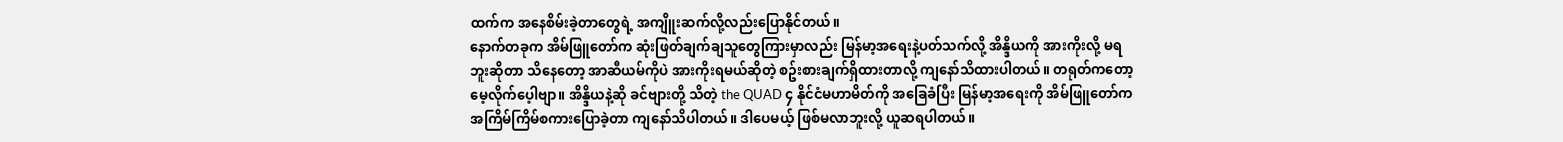ထက်က အနေစိမ်းခဲ့တာတွေရဲ့ အကျိူးဆက်လို့လည်းပြောနိုင်တယ်။
နောက်တခုက အိမ်ဖြူတော်က ဆုံးဖြတ်ချက်ချသူတွေကြားမှာလည်း မြန်မာ့အရေးနဲ့ပတ်သက်လို့ အိန္ဒိယကို အားကိုးလို့ မရဘူးဆိုတာ သိနေတော့ အာဆီယမ်ကိုပဲ အားကိုးရမယ်ဆိုတဲ့ စဥ်းစားချက်ရှိထားတာလို့ ကျနော်သိထားပါတယ်။ တရုတ်ကတော့ မေ့လိုက်ပေ့ါဗျာ။ အိန္ဒိယနဲ့ဆို ခင်ဗျားတို့ သိတဲ့ the QUAD ၄ နိုင်ငံမဟာမိတ်ကို အခြေခံပြီး မြန်မာ့အရေးကို အိမ်ဖြူတော်က အကြိမ်ကြိမ်စကားပြောခဲ့တာ ကျနော်သိပါတယ်။ ဒါပေမယ့် ဖြစ်မလာဘူးလို့ ယူဆရပါတယ်။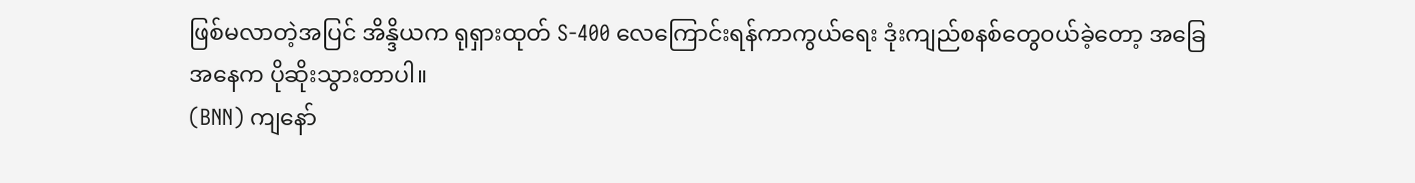ဖြစ်မလာတဲ့အပြင် အိန္ဒိယက ရုရှားထုတ် S-400 လေကြောင်းရန်ကာကွယ်ရေး ဒုံးကျည်စနစ်တွေ၀ယ်ခဲ့တော့ အခြေအနေက ပိုဆိုးသွားတာပါ။
(BNN) ကျနော်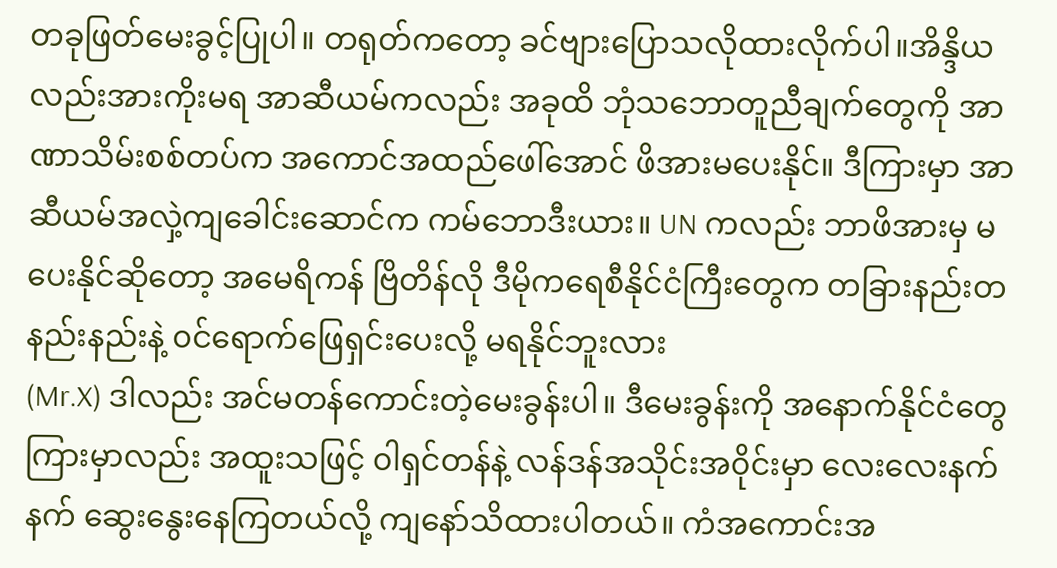တခုဖြတ်မေးခွင့်ပြုပါ။ တရုတ်ကတော့ ခင်ဗျားပြောသလိုထားလိုက်ပါ။အိန္ဒိယ လည်းအားကိုးမရ အာဆီယမ်ကလည်း အခုထိ ဘုံသဘောတူညီချက်တွေကို အာဏာသိမ်းစစ်တပ်က အကောင်အထည်ဖေါ်အောင် ဖိအားမပေးနိုင်။ ဒီကြားမှာ အာဆီယမ်အလှဲ့ကျခေါင်းဆောင်က ကမ်ဘောဒီးယား။ UN ကလည်း ဘာဖိအားမှ မပေးနိုင်ဆိုတော့ အမေရိကန် ဗြိတိန်လို ဒီမိုကရေစီနိုင်ငံကြီးတွေက တခြားနည်းတနည်းနည်းနဲ့ ၀င်ရောက်ဖြေရှင်းပေးလို့ မရနိုင်ဘူးလား
(Mr.X) ဒါလည်း အင်မတန်ကောင်းတဲ့မေးခွန်းပါ။ ဒီမေးခွန်းကို အနောက်နိုင်ငံတွေကြားမှာလည်း အထူးသဖြင့် ၀ါရှင်တန်နဲ့ လန်ဒန်အသိုင်းအ၀ိုင်းမှာ လေးလေးနက်နက် ဆွေးနွေးနေကြတယ်လို့ ကျနော်သိထားပါတယ်။ ကံအကောင်းအ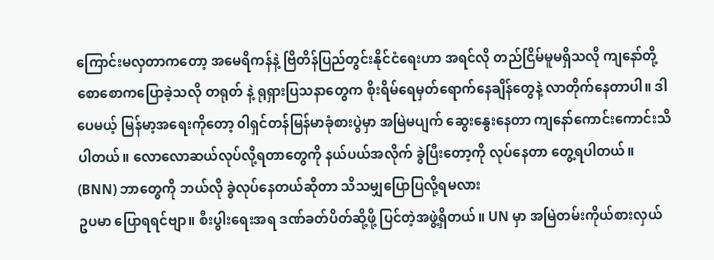ကြောင်းမလှတာကတော့ အမေရိကန်နဲ့ ဗြိတိန်ပြည်တွင်းနိုင်ငံရေးဟာ အရင်လို တည်ငြိမ်မူမရှိသလို ကျနော်တို့ စောစောကပြောခဲ့သလို တရုတ် နဲ့ ရုရှားပြသနာတွေက စိုးရိမ်ရေမှတ်ရောက်နေချိန်တွေနဲ့ လာတိုက်နေတာပါ။ ဒါပေမယ့် မြန်မာ့အရေးကိုတော့ ၀ါရှင်တန်မြန်မာခုံစားပွဲမှာ အမြဲမပျက် ဆွေးနွေးနေတာ ကျနော်ကောင်းကောင်းသိပါတယ်။ လောလောဆယ်လုပ်လို့ရတာတွေကို နယ်ပယ်အလိုက် ခွဲပြီးတော့ကို လုပ်နေတာ တွေ့ရပါတယ်။
(BNN) ဘာတွေကို ဘယ်လို ခွဲလုပ်နေတယ်ဆိုတာ သိသမျှပြောပြလို့ရမလား
ဥပမာ ပြောရရင်ဗျာ။ စီးပွါးရေးအရ ဒဏ်ခတ်ပိတ်ဆို့ဖို့ ပြင်တဲ့အဖွဲ့ရှိတယ်။ UN မှာ အမြဲတမ်းကိုယ်စားလှယ်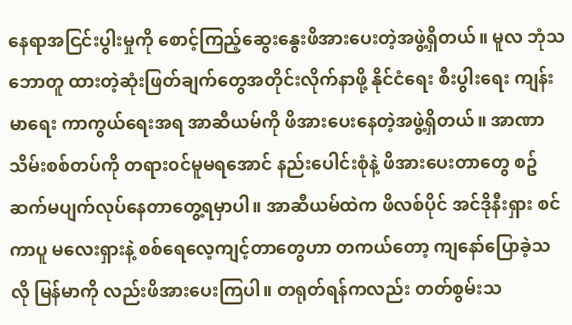နေရာအငြင်းပွါးမှုကို စောင့်ကြည့်ဆွေးနွေးဖိအားပေးတဲ့အဖွဲ့ရှိတယ်။ မူလ ဘုံသဘောတူ ထားတဲ့ဆုံးဖြတ်ချက်တွေအတိုင်းလိုက်နာဖို့ နိုင်ငံရေး စီးပွါးရေး ကျန်းမာရေး ကာကွယ်ရေးအရ အာဆီယမ်ကို ဖိအားပေးနေတဲ့အဖွဲ့ရှိတယ်။ အာဏာသိမ်းစစ်တပ်ကို တရား၀င်မူမရအောင် နည်းပေါင်းစုံနဲ့ ဖိအားပေးတာတွေ စဥ်ဆက်မပျက်လုပ်နေတာတွေ့ရမှာပါ။ အာဆီယမ်ထဲက ဖိလစ်ပိုင် အင်ဒိုနီးရှား စင်ကာပူ မလေးရှားနဲ့ စစ်ရေလေ့ကျင့်တာတွေဟာ တကယ်တော့ ကျနော်ပြောခဲ့သလို မြန်မာကို လည်းဖိအားပေးကြပါ။ တရုတ်ရန်ကလည်း တတ်စွမ်းသ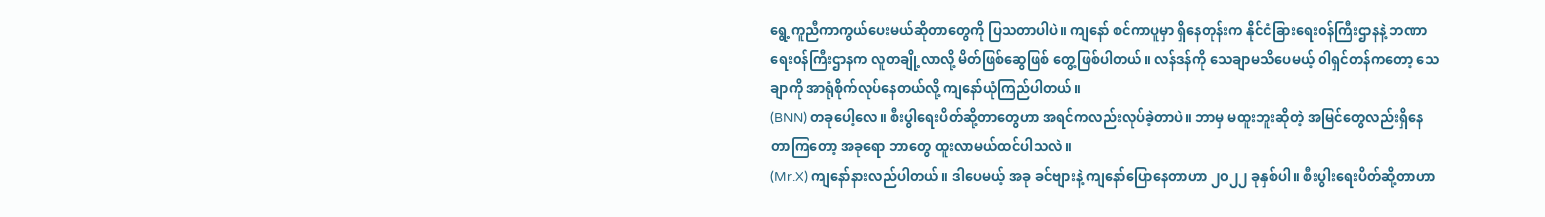ရွေ့ကူညီကာကွယ်ပေးမယ်ဆိုတာတွေကို ပြသတာပါပဲ။ ကျနော် စင်ကာပူမှာ ရှိနေတုန်းက နိုင်ငံခြားရေး၀န်ကြီးဌာနနဲ့ ဘဏာရေး၀န်ကြီးဌာနက လူတချို့လာလို့ မိတ်ဖြစ်ဆွေဖြစ် တွေ့ဖြစ်ပါတယ်။ လန်ဒန်ကို သေချာမသိပေမယ့် ၀ါရှင်တန်ကတော့ သေချာကို အာရုံစိုက်လုပ်နေတယ်လို့ ကျနော်ယုံကြည်ပါတယ်။
(BNN) တခုပေါ့လေ။ စီးပွါရေးပိတ်ဆို့တာတွေဟာ အရင်ကလည်းလုပ်ခဲ့တာပဲ။ ဘာမှ မထူးဘူးဆိုတဲ့ အမြင်တွေလည်းရှိနေတာကြတော့ အခုရော ဘာတွေ ထူးလာမယ်ထင်ပါသလဲ။
(Mr.X) ကျနော်နားလည်ပါတယ်။ ဒါပေမယ့် အခု ခင်ဗျားနဲ့ ကျနော်ပြောနေတာဟာ ၂၀၂၂ ခုနှစ်ပါ။ စီးပွါးရေးပိတ်ဆို့တာဟာ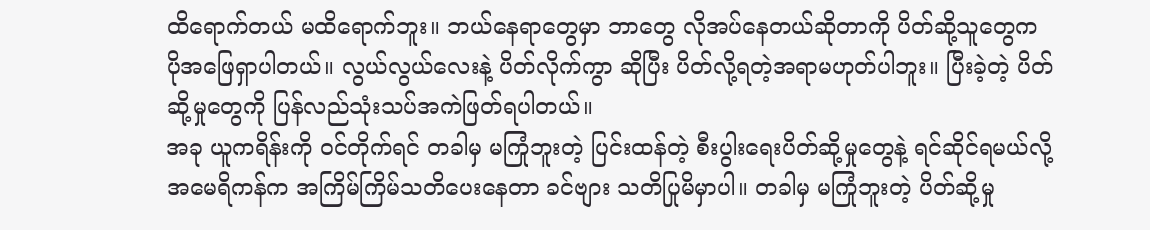ထိရောက်တယ် မထိရောက်ဘူး။ ဘယ်နေရာတွေမှာ ဘာတွေ လိုအပ်နေတယ်ဆိုတာကို ပိတ်ဆို့သူတွေက ပိုအဖြေရှာပါတယ်။ လွယ်လွယ်လေးနဲ့ ပိတ်လိုက်ကွာ ဆိုပြီး ပိတ်လို့ရတဲ့အရာမဟုတ်ပါဘူး။ ပြီးခဲ့တဲ့ ပိတ်ဆို့မှုတွေကို ပြန်လည်သုံးသပ်အကဲဖြတ်ရပါတယ်။
အခု ယူကရိန်းကို ၀င်တိုက်ရင် တခါမှ မကြုံဘူးတဲ့ ပြင်းထန်တဲ့ စီးပွါးရေးပိတ်ဆို့မှုတွေနဲ့ ရင်ဆိုင်ရမယ်လို့ အမေရိကန်က အကြိမ်ကြိမ်သတိပေးနေတာ ခင်ဗျား သတိပြုမိမှာပါ။ တခါမှ မကြုံဘူးတဲ့ ပိတ်ဆို့မှု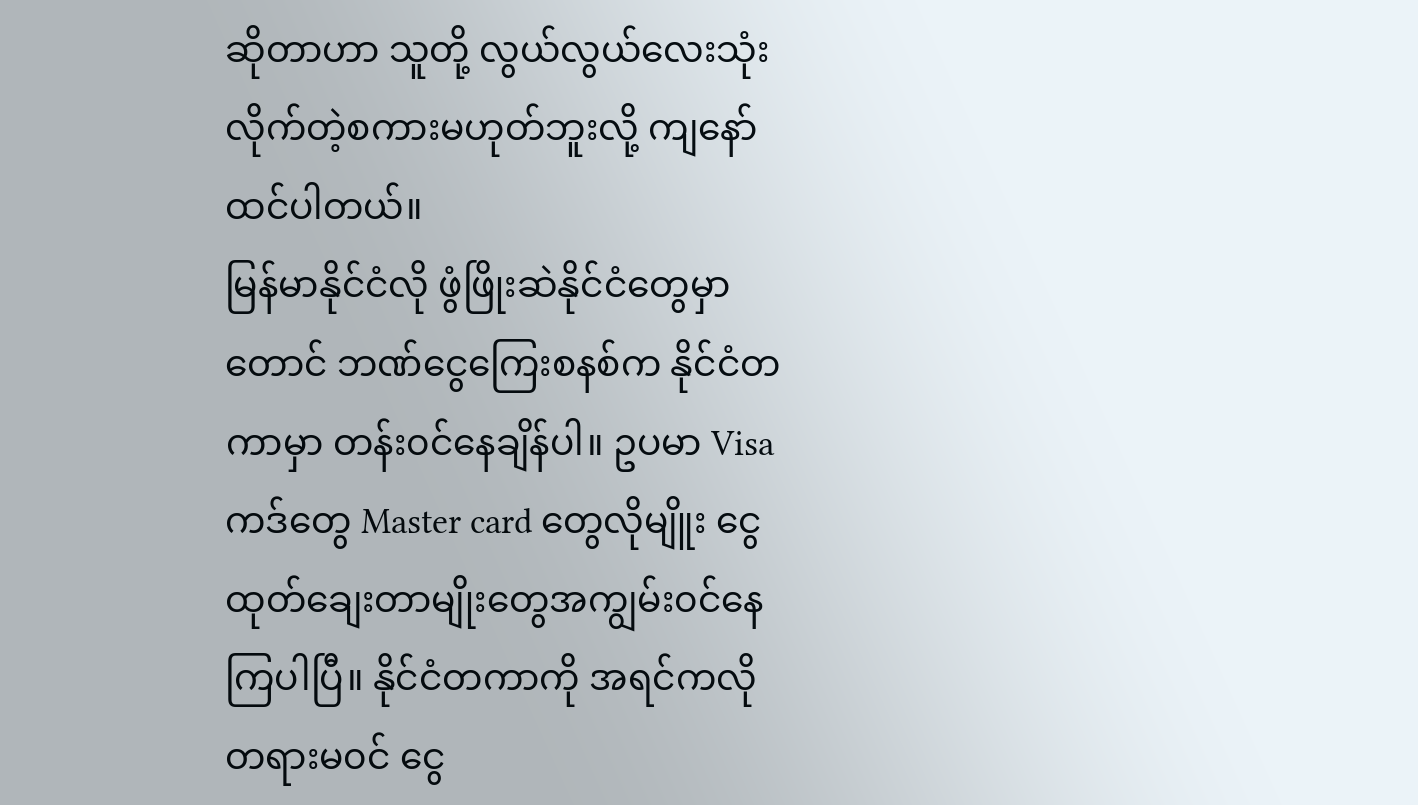ဆိုတာဟာ သူတို့ လွယ်လွယ်လေးသုံးလိုက်တဲ့စကားမဟုတ်ဘူးလို့ ကျနော်ထင်ပါတယ်။
မြန်မာနိုင်ငံလို ဖွံဖြိုးဆဲနိုင်ငံတွေမှာတောင် ဘဏ်ငွေကြေးစနစ်က နိုင်ငံတကာမှာ တန်း၀င်နေချိန်ပါ။ ဥပမာ Visa ကဒ်တွေ Master card တွေလိုမျိူး ငွေထုတ်ချေးတာမျိုးတွေအကျွမ်း၀င်နေကြပါပြီ။ နိုင်ငံတကာကို အရင်ကလို တရားမ၀င် ငွေ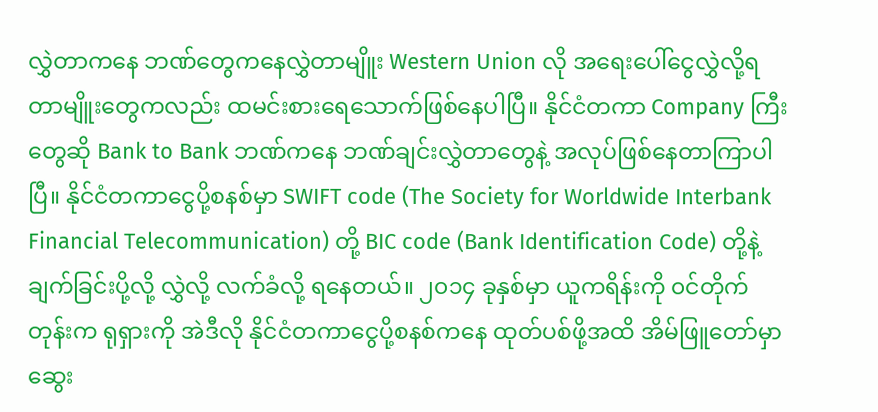လွှဲတာကနေ ဘဏ်တွေကနေလွှဲတာမျိူး Western Union လို အရေးပေါ်ငွေလွှဲလို့ရတာမျိူးတွေကလည်း ထမင်းစားရေသောက်ဖြစ်နေပါပြီ။ နိုင်ငံတကာ Company ကြီးတွေဆို Bank to Bank ဘဏ်ကနေ ဘဏ်ချင်းလွှဲတာတွေနဲ့ အလုပ်ဖြစ်နေတာကြာပါပြီ။ နိုင်ငံတကာငွေပို့စနစ်မှာ SWIFT code (The Society for Worldwide Interbank Financial Telecommunication) တို့ BIC code (Bank Identification Code) တို့နဲ့ ချက်ခြင်းပို့လို့ လွှဲလို့ လက်ခံလို့ ရနေတယ်။ ၂၀၁၄ ခုနှစ်မှာ ယူကရိန်းကို ၀င်တိုက်တုန်းက ရုရှားကို အဲဒီလို နိုင်ငံတကာငွေပို့စနစ်ကနေ ထုတ်ပစ်ဖို့အထိ အိမ်ဖြူတော်မှာ ဆွေး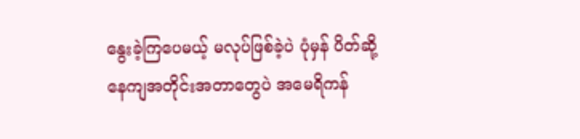နွေးခဲ့ကြပေမယ့် မလုပ်ဖြစ်ခဲ့ပဲ ပုံမှန် ပိတ်ဆို့နေကျအတိုင်းအတာတွေပဲ အမေရိကန်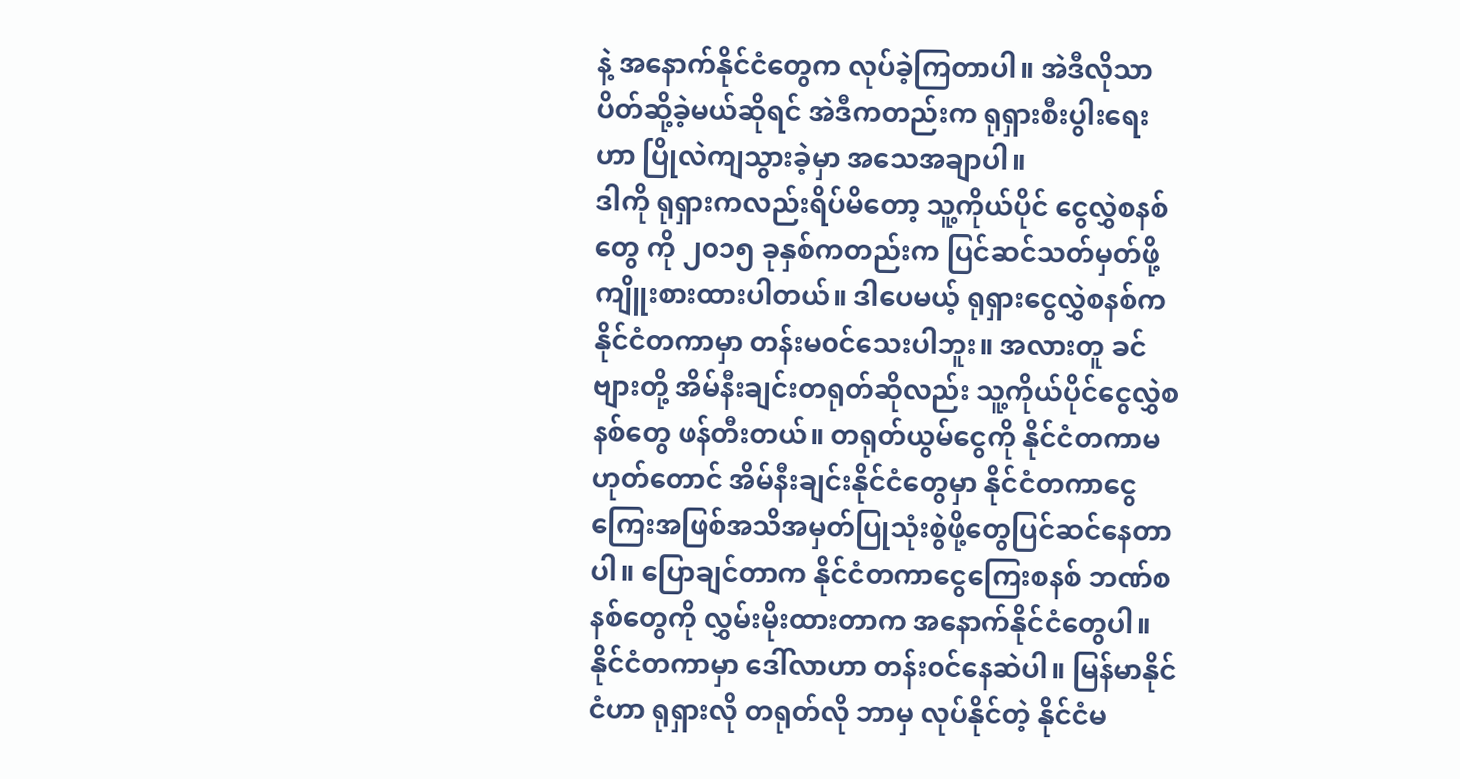နဲ့ အနောက်နိုင်ငံတွေက လုပ်ခဲ့ကြတာပါ။ အဲဒီလိုသာပိတ်ဆို့ခဲ့မယ်ဆိုရင် အဲဒီကတည်းက ရုရှားစီးပွါးရေးဟာ ပြိုလဲကျသွားခဲ့မှာ အသေအချာပါ။
ဒါကို ရုရှားကလည်းရိပ်မိတော့ သူ့ကိုယ်ပိုင် ငွေလွှဲစနစ်တွေ ကို ၂၀၁၅ ခုနှစ်ကတည်းက ပြင်ဆင်သတ်မှတ်ဖို့ ကျိူးစားထားပါတယ်။ ဒါပေမယ့် ရုရှားငွေလွှဲစနစ်က နိုင်ငံတကာမှာ တန်းမ၀င်သေးပါဘူး။ အလားတူ ခင်ဗျားတို့ အိမ်နီးချင်းတရုတ်ဆိုလည်း သူ့ကိုယ်ပိုင်ငွေလွှဲစနစ်တွေ ဖန်တီးတယ်။ တရုတ်ယွမ်ငွေကို နိုင်ငံတကာမဟုတ်တောင် အိမ်နီးချင်းနိုင်ငံတွေမှာ နိုင်ငံတကာငွေကြေးအဖြစ်အသိအမှတ်ပြုသုံးစွဲဖို့တွေပြင်ဆင်နေတာပါ။ ပြောချင်တာက နိုင်ငံတကာငွေကြေးစနစ် ဘဏ်စနစ်တွေကို လွှမ်းမိုးထားတာက အနောက်နိုင်ငံတွေပါ။ နိုင်ငံတကာမှာ ဒေါ်လာဟာ တန်း၀င်နေဆဲပါ။ မြန်မာနိုင်ငံဟာ ရုရှားလို တရုတ်လို ဘာမှ လုပ်နိုင်တဲ့ နိုင်ငံမ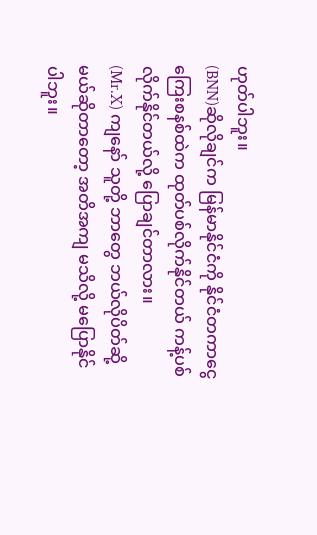ဟုတ်ပါဘူး။
(BNN)ဆိုလိုချင်က မြန်မာနိုင်ငံကို နိုင်ငံတကာငွေကြေးစနစ်ထဲက ထုတ်ပစ်လိုက်နိုင်တယ် ကန့်ပစ်လိုက်နိုင်တယ်လို့ ပြောချင်တာလား။
(Mr.X) ကျနော် သူတို့ ဘာတွေ ဘယ်လိုပိတ်ဆို့မယ်ဆိုတာတော့ အတိအကျ မသိလို့ မပြောနိုင်ပါဘူး။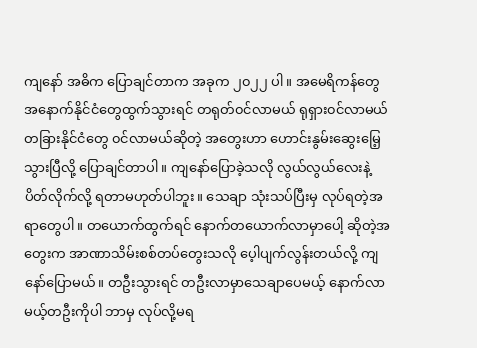ကျနော် အဓိက ပြောချင်တာက အခုက ၂၀၂၂ ပါ။ အမေရိကန်တွေ အနောက်နိုင်ငံတွေထွက်သွားရင် တရုတ်၀င်လာမယ် ရုရှား၀င်လာမယ် တခြားနိုင်ငံတွေ ၀င်လာမယ်ဆိုတဲ့ အတွေးဟာ ဟောင်းနွမ်းဆွေးမြေ့သွားပြီလို့ ပြောချင်တာပါ။ ကျနော်ပြောခဲ့သလို လွယ်လွယ်လေးနဲ့ ပိတ်လိုက်လို့ ရတာမဟုတ်ပါဘူး။ သေချာ သုံးသပ်ပြီးမှ လုပ်ရတဲ့အရာတွေပါ။ တယောက်ထွက်ရင် နောက်တယောက်လာမှာပေါ့ ဆိုတဲ့အတွေးက အာဏာသိမ်းစစ်တပ်တွေးသလို ပေ့ါပျက်လွန်းတယ်လို့ ကျနော်ပြောမယ်။ တဦးသွားရင် တဦးလာမှာသေချာပေမယ့် နောက်လာမယ့်တဦးကိုပါ ဘာမှ လုပ်လို့မရ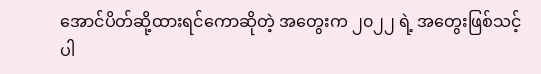အောင်ပိတ်ဆို့ထားရင်ကောဆိုတဲ့ အတွေးက ၂၀၂၂ ရဲ့ အတွေးဖြစ်သင့်ပါ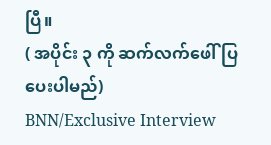ပြီ။
( အပိုင်း ၃ ကို ဆက်လက်ဖေါ်ပြပေးပါမည်)
BNN/Exclusive Interview